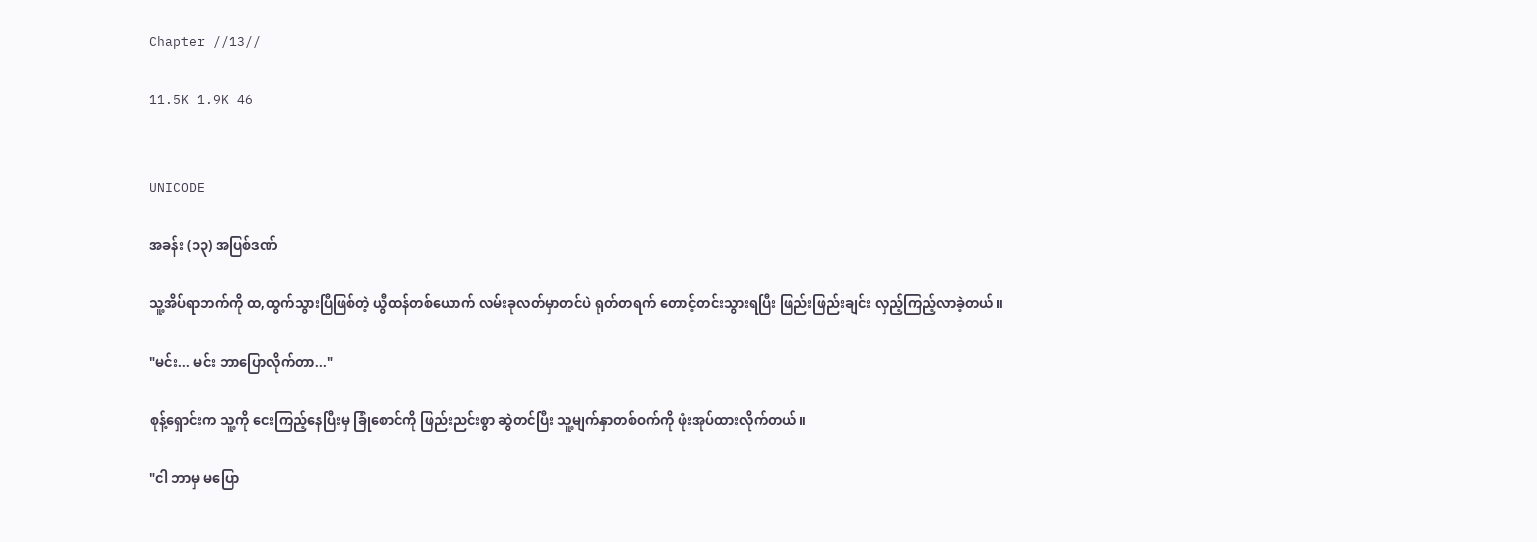Chapter //13//

11.5K 1.9K 46


UNICODE

အခန်း (၁၃) အပြစ်ဒဏ်

သူ့အိပ်ရာဘက်ကို ထ,ထွက်သွားပြီဖြစ်တဲ့ ယွီထန်တစ်ယောက် လမ်းခုလတ်မှာတင်ပဲ ရုတ်တရက်‌‌ တောင့်တင်းသွားရပြီး ဖြည်းဖြည်းချင်း လှည့်ကြည့်လာခဲ့တယ်။

"မင်း... မင်း ဘာပြောလိုက်တာ..."

စုန့်ရှောင်းက သူ့ကို ငေးကြည့်နေပြီးမှ ခြုံစောင်ကို ဖြည်းညင်းစွာ ဆွဲတင်ပြီး သူ့မျက်နှာတစ်ဝက်ကို ဖုံးအုပ်ထားလိုက်တယ်။

"ငါ ဘာမှ မပြော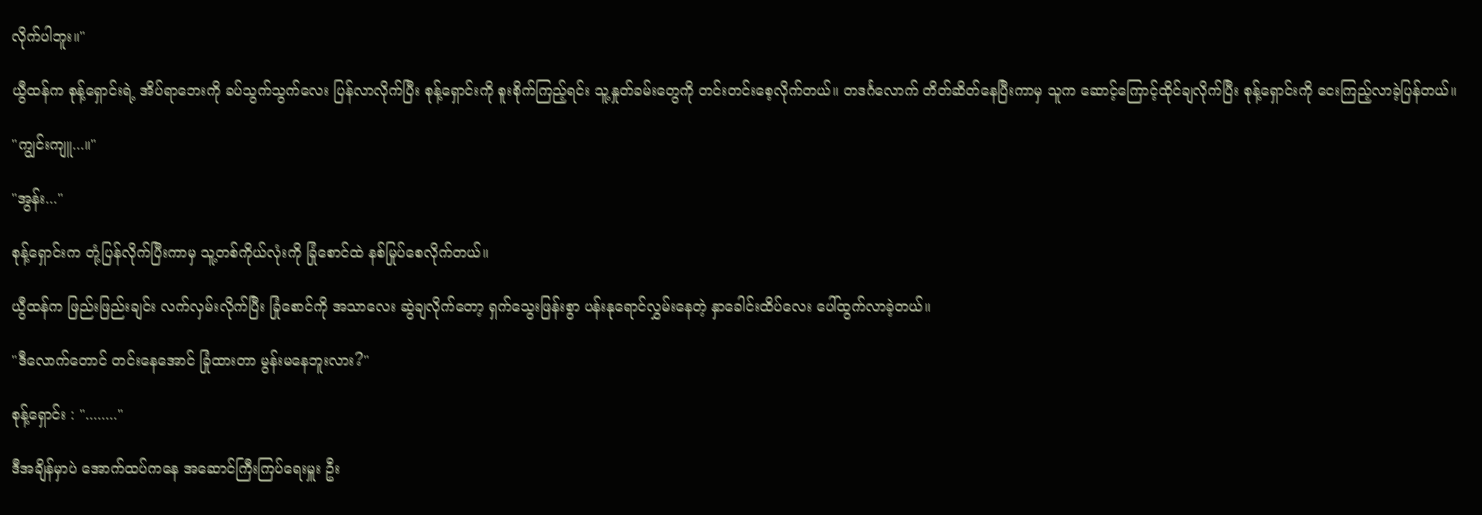လိုက်ပါဘူး။"

ယွီထန်က စုန့်ရှောင်းရဲ့ အိပ်ရာဘေးကို ခပ်သွက်သွက်လေး ပြန်လာလိုက်ပြီး စုန့်ရှောင်းကို စူးစိုက်ကြည့်ရင်း သူ့နှုတ်ခမ်းတွေကို တင်းတင်းစေ့လိုက်တယ်။ တဒင်္ဂလောက် တိတ်ဆိတ်နေပြီးကာမှ သူက ဆောင့်ကြောင့်ထိုင်ချလိုက်ပြီး စုန့်ရှောင်းကို ငေးကြည့်လာခဲ့ပြန်တယ်။

"ကျွင်းကျူ...။"

"အွန်း..."

စုန့်ရှောင်းက တုံ့ပြန်လိုက်ပြီးကာမှ သူ့တစ်ကိုယ်လုံးကို ခြုံစောင်ထဲ နစ်မြုပ်စေလိုက်တယ်။

ယွီထန်က ဖြည်းဖြည်းချင်း လက်လှမ်းလိုက်ပြီး ခြုံစောင်ကို အသာလေး ဆွဲချလိုက်တော့ ရှက်သွေးဖြန်းစွာ ပန်းနုရောင်လွှမ်းနေတဲ့ နှာခေါင်းထိပ်လေး ပေါ်ထွက်လာခဲ့တယ်။

"ဒီလောက်တောင် တင်းနေအောင် ခြုံထားတာ မွန်းမနေဘူးလား?"

စုန့်ရှောင်း : "........"

ဒီအချိန်မှာပဲ အောက်ထပ်ကနေ အဆောင်ကြီးကြပ်ရေးမှူး ဦး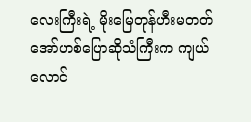လေးကြီးရဲ့ မိုးမြေတုန်ဟီးမတတ် အော်ဟစ်ပြောဆိုသံကြီးက ကျယ်လောင်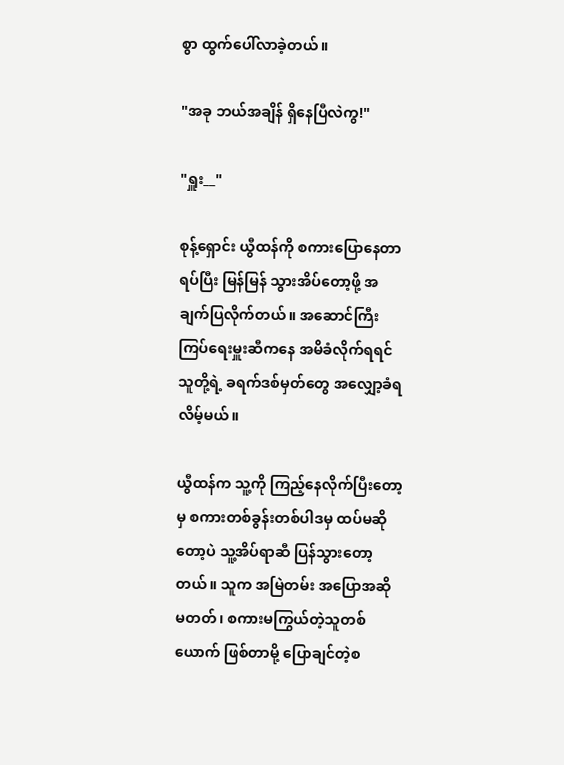စွာ ထွက်ပေါ်လာခဲ့တယ်။

"အခု ဘယ်အချိန် ရှိနေပြီလဲကွ!"

"ရှူး__"

စုန့်ရှောင်း ယွီထန်ကို စကားပြောနေတာရပ်ပြီး မြန်မြန် သွားအိပ်တော့ဖို့ အချက်ပြလိုက်တယ်။ အဆောင်ကြီးကြပ်ရေးမှူးဆီကနေ အမိခံလိုက်ရရင် သူတို့ရဲ့ ခရက်ဒစ်မှတ်တွေ အလျှော့ခံရလိမ့်မယ်။

ယွီထန်က သူ့ကို ကြည့်နေလိုက်ပြီးတော့မှ စကားတစ်ခွန်းတစ်ပါဒမှ ထပ်မဆိုတော့ပဲ သူ့အိပ်ရာဆီ ပြန်သွားတော့တယ်။ သူက အမြဲတမ်း အပြောအဆို မတတ်၊ စကားမကြွယ်တဲ့သူတစ်ယောက် ဖြစ်တာမို့ ပြောချင်တဲ့စ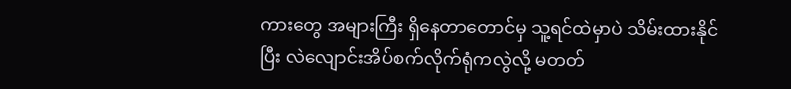ကားတွေ အများကြီး ရှိနေတာတောင်မှ သူ့ရင်ထဲမှာပဲ သိမ်းထားနိုင်ပြီး လဲလျောင်းအိပ်စက်လိုက်ရုံကလွဲလို့ မတတ်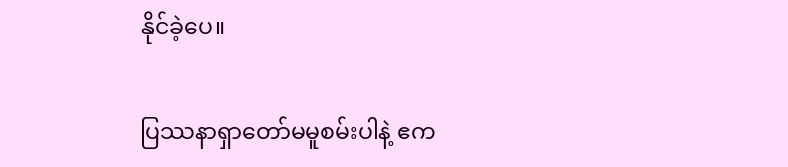နိုင်ခဲ့ပေ။

ပြဿနာရှာတော်မမူစမ်းပါနဲ့ ဧက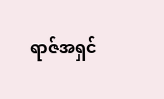ရာဇ်အရှင်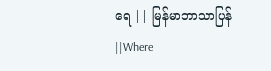ရေ || မြန်မာဘာသာပြန် ||Where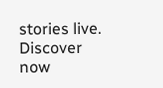stories live. Discover now